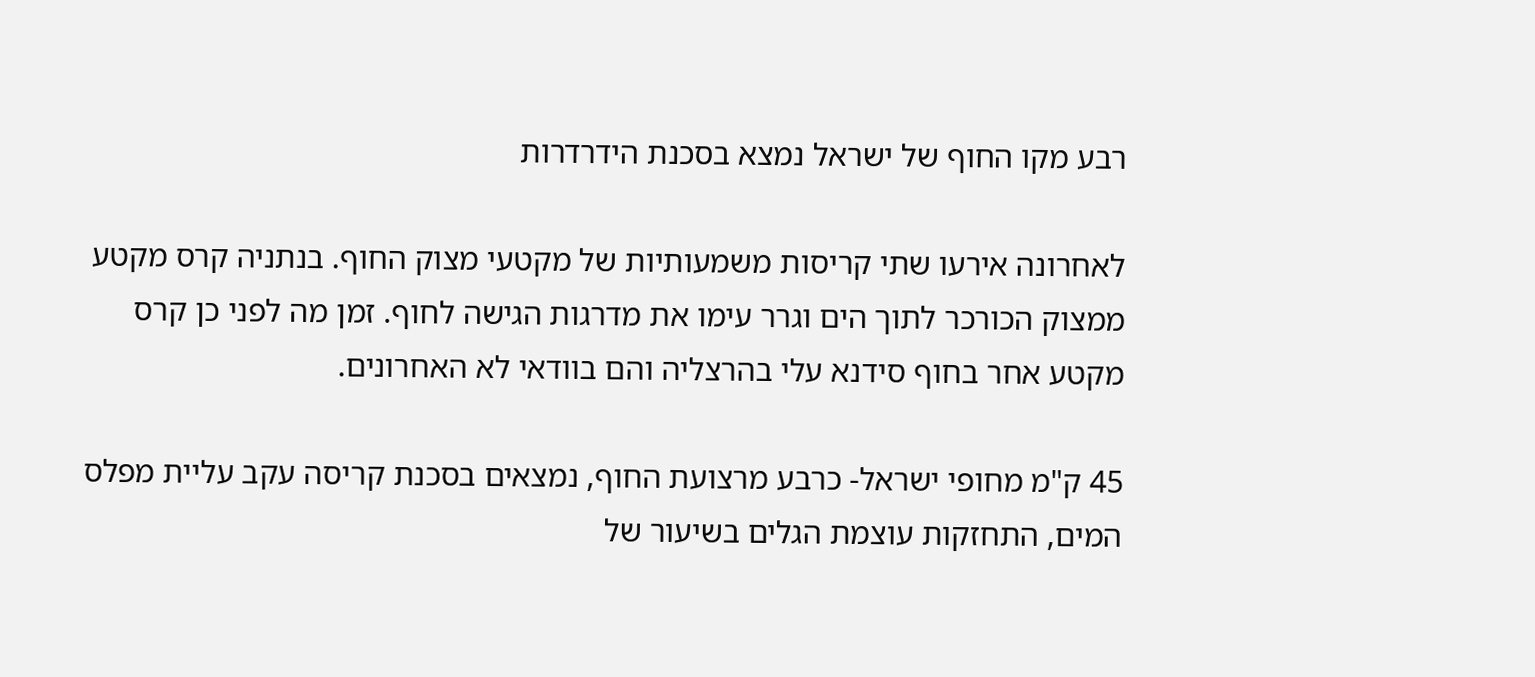רבע מקו החוף של ישראל נמצא בסכנת הידרדרות

לאחרונה אירעו שתי קריסות משמעותיות של מקטעי מצוק החוף. בנתניה קרס מקטע ממצוק הכורכר לתוך הים וגרר עימו את מדרגות הגישה לחוף. זמן מה לפני כן קרס מקטע אחר בחוף סידנא עלי בהרצליה והם בוודאי לא האחרונים.

45 ק"מ מחופי ישראל- כרבע מרצועת החוף, נמצאים בסכנת קריסה עקב עליית מפלס המים, התחזקות עוצמת הגלים בשיעור של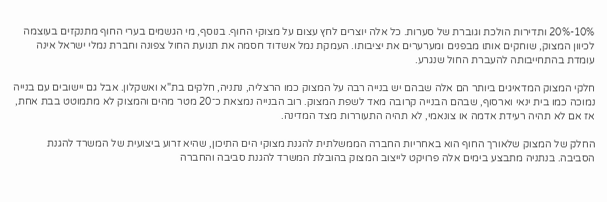10%-20% ותדירות הולכת וגוברת של סערות. כל אלה יוצרים לחץ עצום על מצוקי החוף. בנוסף, מי הגשמים בערי החוף מתנקזים בעוצמה לכיוון המצוק, שוחקים אותו מבפנים ומערערים את יציבותו. העמקת נמל אשדוד חסמה את תנועת החול צפונה וחברת נמלי ישראל אינה עומדת בהתחייבותה להעברת החול שנגרע.

חלקי המצוק המדאיגים ביותר הם אלה שבהם יש בנייה רבה על המצוק כמו הרצליה, נתניה, חלקים בת"א ואשקלון. אבל גם יישובים עם בנייה נמוכה כמו בית ינאי וארסוף, שבהם הבנייה קרובה מאד לשפת המצוק. רוב הבנייה נמצאת כ־20 מטר מהים והמצוק לא מתמוטט בבת אחת, אז אם לא תהיה רעידת אדמה או צונאמי, לא תהיה התעוררות מצד המדינה.

החלק של המצוק שלאורך החוף הוא באחריות החברה הממשלתית להגנת מצוקי הים התיכון, שהיא זרוע ביצועית של המשרד להגנת הסביבה. בנתניה מתבצע בימים אלה פרויקט לייצוב המצוק בהובלת המשרד להגנת סביבה והחברה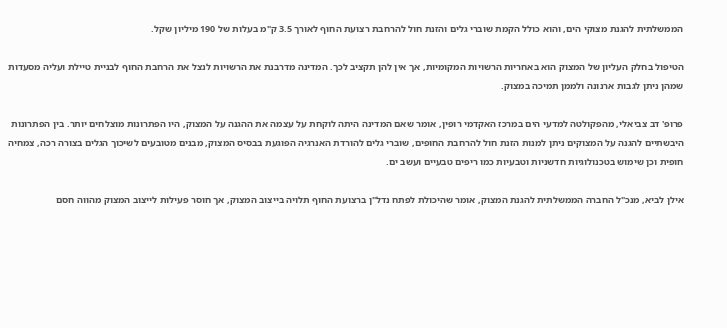הממשלתית להגנת מצוקי הים, והוא כולל הקמת שוברי גלים והזנת חול להרחבת רצועת החוף לאורך 3.5 ק"מ בעלות של 190 מיליון שקל.

הטיפול בחלק העליון של המצוק הוא באחריות הרשויות המקומיות, אך אין להן תקציב לכך. המדינה מדרבנת את הרשויות לנצל את הרחבת החוף לבניית טיילת ועליה מסעדות שמהן ניתן לגבות ארנונה ולממן תמיכה במצוק.

פרופ' דב צביאלי, מהפקולטה למדעי הים במרכז האקדמי רופין, אומר שאם המדינה היתה לוקחת על עצמה את ההגנה על המצוק, היו הפתרונות מוצלחים יותר. בין הפתרונות היבשתיים להגנה על המצוקים ניתן למנות הזנת חול להרחבת החופים, שוברי גלים להורדת האנרגיה הפוגעת בבסיס המצוק, מבנים מטובעים לשיכוך הגלים בצורה רכה, צמחיה חופית וכן שימוש בטכנולוגיות חדשניות וטבעיות כמו ריפים טבעיים ועשב ים.

אילן לביא, מנכ"ל החברה הממשלתית להגנת המצוק, אומר שהיכולת לפתח נדל"ן ברצועת החוף תלויה בייצוב המצוק, אך חוסר פעילות לייצוב המצוק מהווה חסם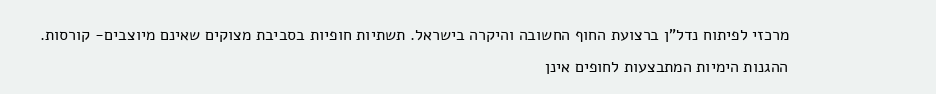מרכזי לפיתוח נדל"ן ברצועת החוף החשובה והיקרה בישראל. תשתיות חופיות בסביבת מצוקים שאינם מיוצבים- קורסות. ההגנות הימיות המתבצעות לחופים אינן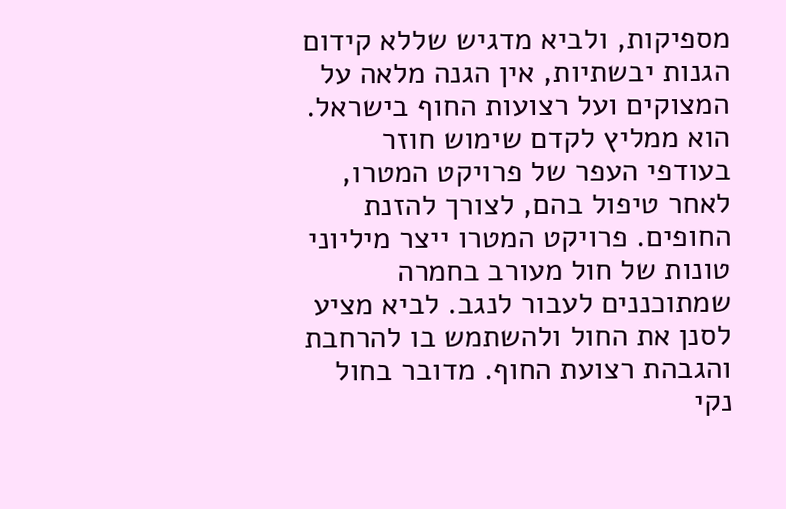מספיקות, ולביא מדגיש שללא קידום הגנות יבשתיות, אין הגנה מלאה על המצוקים ועל רצועות החוף בישראל. הוא ממליץ לקדם שימוש חוזר בעודפי העפר של פרויקט המטרו, לאחר טיפול בהם, לצורך להזנת החופים. פרויקט המטרו ייצר מיליוני טונות של חול מעורב בחמרה שמתוכננים לעבור לנגב. לביא מציע לסנן את החול ולהשתמש בו להרחבת והגבהת רצועת החוף. מדובר בחול נקי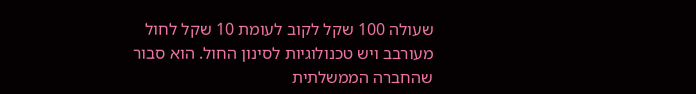שעולה 100 שקל לקוב לעומת 10 שקל לחול מעורבב ויש טכנולוגיות לסינון החול. הוא סבור שהחברה הממשלתית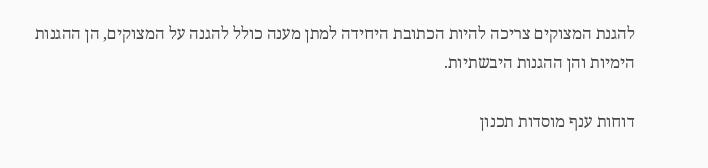להגנת המצוקים צריכה להיות הכתובת היחידה למתן מענה כולל להגנה על המצוקים, הן ההגנות הימיות והן ההגנות היבשתיות.

דוחות ענף מוסדות תכנון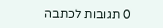0 תגובות לכתבה